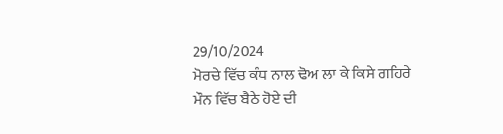29/10/2024
ਮੋਰਚੇ ਵਿੱਚ ਕੰਧ ਨਾਲ ਢੋਅ ਲਾ ਕੇ ਕਿਸੇ ਗਹਿਰੇ ਮੌਨ ਵਿੱਚ ਬੈਠੇ ਹੋਏ ਦੀ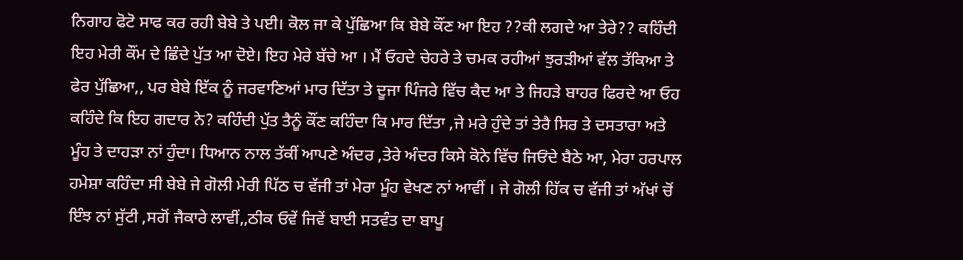ਨਿਗਾਹ ਫੋਟੋ ਸਾਫ ਕਰ ਰਹੀ ਬੇਬੇ ਤੇ ਪਈ। ਕੋਲ ਜਾ ਕੇ ਪੁੱਛਿਆ ਕਿ ਬੇਬੇ ਕੌਂਣ ਆ ਇਹ ??ਕੀ ਲਗਦੇ ਆ ਤੇਰੇ?? ਕਹਿੰਦੀ ਇਹ ਮੇਰੀ ਕੌਂਮ ਦੇ ਛਿੰਦੇ ਪੁੱਤ ਆ ਦੋਏ। ਇਹ ਮੇਰੇ ਬੱਚੇ ਆ । ਮੈਂ ਓਹਦੇ ਚੇਹਰੇ ਤੇ ਚਮਕ ਰਹੀਆਂ ਝੁਰੜੀਆਂ ਵੱਲ ਤੱਕਿਆ ਤੇ ਫੇਰ ਪੁੱਛਿਆ,, ਪਰ ਬੇਬੇ ਇੱਕ ਨੂੰ ਜਰਵਾਣਿਆਂ ਮਾਰ ਦਿੱਤਾ ਤੇ ਦੂਜਾ ਪਿੰਜਰੇ ਵਿੱਚ ਕੈਦ ਆ ਤੇ ਜਿਹੜੇ ਬਾਹਰ ਫਿਰਦੇ ਆ ਓਹ ਕਹਿੰਦੇ ਕਿ ਇਹ ਗਦਾਰ ਨੇ? ਕਹਿੰਦੀ ਪੁੱਤ ਤੈਨੂੰ ਕੌਂਣ ਕਹਿੰਦਾ ਕਿ ਮਾਰ ਦਿੱਤਾ ,ਜੇ ਮਰੇ ਹੁੰਦੇ ਤਾਂ ਤੇਰੈ ਸਿਰ ਤੇ ਦਸਤਾਰਾ ਅਤੇ ਮੂੰਹ ਤੇ ਦਾਹੜਾ ਨਾਂ ਹੁੰਦਾ। ਧਿਆਨ ਨਾਲ ਤੱਕੀਂ ਆਪਣੇ ਅੰਦਰ ,ਤੇਰੇ ਅੰਦਰ ਕਿਸੇ ਕੋਨੇ ਵਿੱਚ ਜਿਓਂਦੇ ਬੈਠੇ ਆ, ਮੇਰਾ ਹਰਪਾਲ ਹਮੇਸ਼ਾ ਕਹਿੰਦਾ ਸੀ ਬੇਬੇ ਜੇ ਗੋਲੀ ਮੇਰੀ ਪਿੱਠ ਚ ਵੱਜੀ ਤਾਂ ਮੇਰਾ ਮੂੰਹ ਵੇਖਣ ਨਾਂ ਆਵੀਂ । ਜੇ ਗੋਲੀ ਹਿੱਕ ਚ ਵੱਜੀ ਤਾਂ ਅੱਖਾਂ ਚੋਂ ਇੰਝ ਨਾਂ ਸੁੱਟੀ ,ਸਗੋਂ ਜੈਕਾਰੇ ਲਾਵੀਂ,,ਠੀਕ ਓਵੇਂ ਜਿਵੇਂ ਬਾਈ ਸਤਵੰਤ ਦਾ ਬਾਪੂ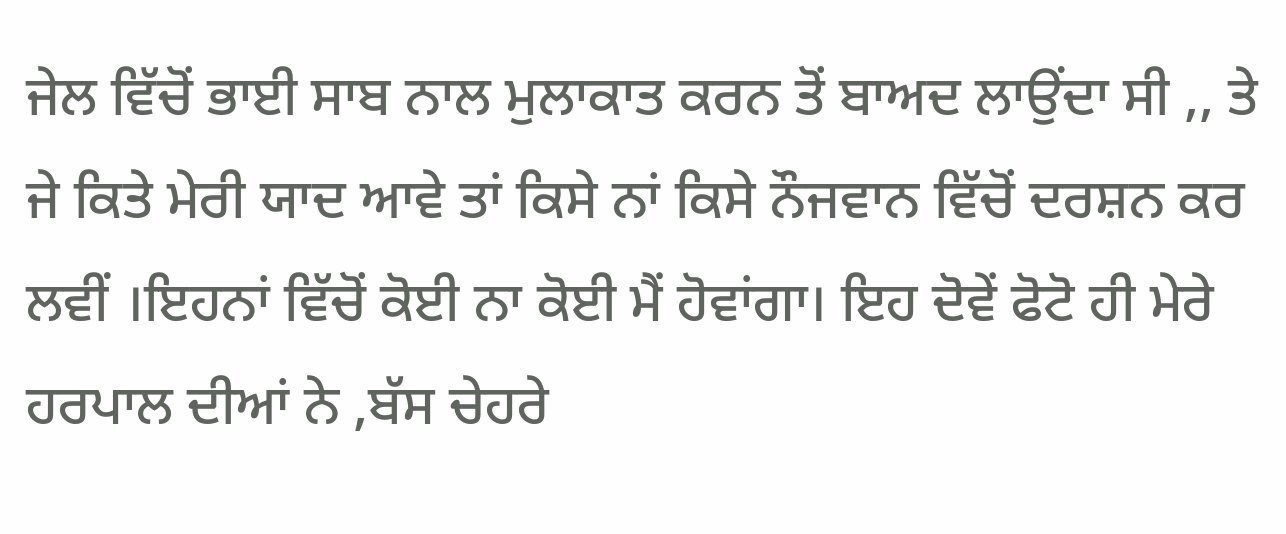ਜੇਲ ਵਿੱਚੋਂ ਭਾਈ ਸਾਬ ਨਾਲ ਮੁਲਾਕਾਤ ਕਰਨ ਤੋਂ ਬਾਅਦ ਲਾਉਂਦਾ ਸੀ ,, ਤੇ ਜੇ ਕਿਤੇ ਮੇਰੀ ਯਾਦ ਆਵੇ ਤਾਂ ਕਿਸੇ ਨਾਂ ਕਿਸੇ ਨੌਜਵਾਨ ਵਿੱਚੋਂ ਦਰਸ਼ਨ ਕਰ ਲਵੀਂ ।ਇਹਨਾਂ ਵਿੱਚੋਂ ਕੋਈ ਨਾ ਕੋਈ ਮੈਂ ਹੋਵਾਂਗਾ। ਇਹ ਦੋਵੇਂ ਫੋਟੋ ਹੀ ਮੇਰੇ ਹਰਪਾਲ ਦੀਆਂ ਨੇ ,ਬੱਸ ਚੇਹਰੇ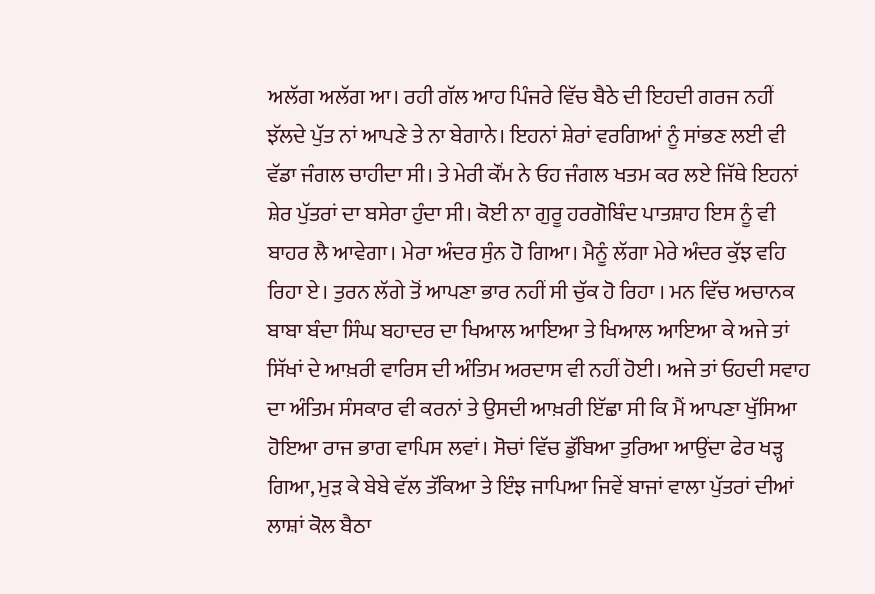ਅਲੱਗ ਅਲੱਗ ਆ। ਰਹੀ ਗੱਲ ਆਹ ਪਿੰਜਰੇ ਵਿੱਚ ਬੈਠੇ ਦੀ ਇਹਦੀ ਗਰਜ ਨਹੀਂ ਝੱਲਦੇ ਪੁੱਤ ਨਾਂ ਆਪਣੇ ਤੇ ਨਾ ਬੇਗਾਨੇ। ਇਹਨਾਂ ਸ਼ੇਰਾਂ ਵਰਗਿਆਂ ਨੂੰ ਸਾਂਭਣ ਲਈ ਵੀ ਵੱਡਾ ਜੰਗਲ ਚਾਹੀਦਾ ਸੀ। ਤੇ ਮੇਰੀ ਕੌਂਮ ਨੇ ਓਹ ਜੰਗਲ ਖਤਮ ਕਰ ਲਏ ਜਿੱਥੇ ਇਹਨਾਂ ਸ਼ੇਰ ਪੁੱਤਰਾਂ ਦਾ ਬਸੇਰਾ ਹੁੰਦਾ ਸੀ। ਕੋਈ ਨਾ ਗੁਰੂ ਹਰਗੋਬਿੰਦ ਪਾਤਸ਼ਾਹ ਇਸ ਨੂੰ ਵੀ ਬਾਹਰ ਲੈ ਆਵੇਗਾ। ਮੇਰਾ ਅੰਦਰ ਸੁੰਨ ਹੋ ਗਿਆ। ਮੈਨੂੰ ਲੱਗਾ ਮੇਰੇ ਅੰਦਰ ਕੁੱਝ ਵਹਿ ਰਿਹਾ ਏ। ਤੁਰਨ ਲੱਗੇ ਤੋਂ ਆਪਣਾ ਭਾਰ ਨਹੀਂ ਸੀ ਚੁੱਕ ਹੋ ਰਿਹਾ । ਮਨ ਵਿੱਚ ਅਚਾਨਕ ਬਾਬਾ ਬੰਦਾ ਸਿੰਘ ਬਹਾਦਰ ਦਾ ਖਿਆਲ ਆਇਆ ਤੇ ਖਿਆਲ ਆਇਆ ਕੇ ਅਜੇ ਤਾਂ ਸਿੱਖਾਂ ਦੇ ਆਖ਼ਰੀ ਵਾਰਿਸ ਦੀ ਅੰਤਿਮ ਅਰਦਾਸ ਵੀ ਨਹੀਂ ਹੋਈ। ਅਜੇ ਤਾਂ ਓਹਦੀ ਸਵਾਹ ਦਾ ਅੰਤਿਮ ਸੰਸਕਾਰ ਵੀ ਕਰਨਾਂ ਤੇ ਉਸਦੀ ਆਖ਼ਰੀ ਇੱਛਾ ਸੀ ਕਿ ਮੈਂ ਆਪਣਾ ਖੁੱਸਿਆ ਹੋਇਆ ਰਾਜ ਭਾਗ ਵਾਪਿਸ ਲਵਾਂ। ਸੋਚਾਂ ਵਿੱਚ ਡੁੱਬਿਆ ਤੁਰਿਆ ਆਉਂਦਾ ਫੇਰ ਖੜ੍ਹ ਗਿਆ, ਮੁੜ ਕੇ ਬੇਬੇ ਵੱਲ ਤੱਕਿਆ ਤੇ ਇੰਝ ਜਾਪਿਆ ਜਿਵੇਂ ਬਾਜਾਂ ਵਾਲਾ ਪੁੱਤਰਾਂ ਦੀਆਂ ਲਾਸ਼ਾਂ ਕੋਲ ਬੈਠਾ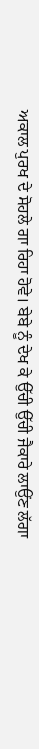ਅਕਾਲ ਪੁਰਖ ਦੇ ਸੋਹਲੇ ਗਾ ਰਿਹਾ ਹੋਵੇ। ਬੇਬੇ ਨੂੰ ਦੇਖ ਕੇ ਉੱਚੀ ਉੱਚੀ ਜੈਕਾਰੇ ਲਾਉਂਣ ਲੱਗਾ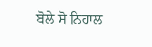ਬੋਲੇ ਸੋ ਨਿਹਾਲ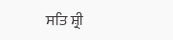ਸਤਿ ਸ਼੍ਰੀ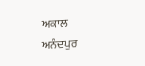ਅਕਾਲ
ਅਨੰਦਪੁਰ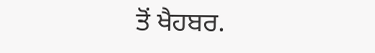ਤੋਂ ਖੈਹਬਰ.